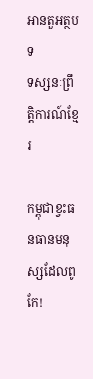អានតួអត្ថបទ
ទស្សនៈព្រឹត្តិការណ៍ខ្មែរ

កម្ពុជាខ្វះធនធានមនុស្សដែលពូកែ!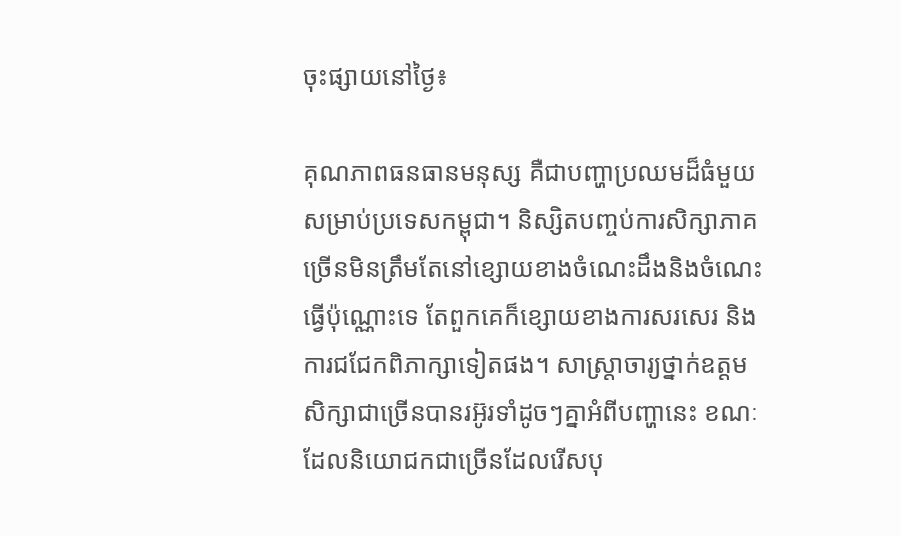ចុះផ្សាយនៅថ្ងៃ៖

គុណភាពធនធានមនុស្ស គឺជាបញ្ហាប្រឈមដ៏ធំមួយសម្រាប់ប្រទេសកម្ពុជា។ និស្សិតបញ្ចប់ការសិក្សាភាគច្រើនមិនត្រឹមតែនៅខ្សោយខាងចំណេះដឹងនិងចំណេះធ្វើប៉ុណ្ណោះទេ តែពួកគេក៏ខ្សោយខាងការសរសេរ និងការជជែកពិភាក្សាទៀតផង។ សាស្ត្រាចារ្យថ្នាក់ឧត្តមសិក្សាជាច្រើនបានរអ៊ូរទាំដូចៗគ្នាអំពីបញ្ហានេះ ខណៈដែលនិយោជកជាច្រើនដែលរើសបុ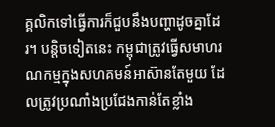គ្គលិកទៅធ្វើការក៏ជួបនឹងបញ្ហាដូចគ្នាដែរ។ បន្តិចទៀតនេះ កម្ពុជាត្រូវធ្វើសមាហរណកម្មក្នុងសហគមន៍អាស៊ានតែមួយ ដែលត្រូវប្រណាំងប្រជែងកាន់តែខ្លាំង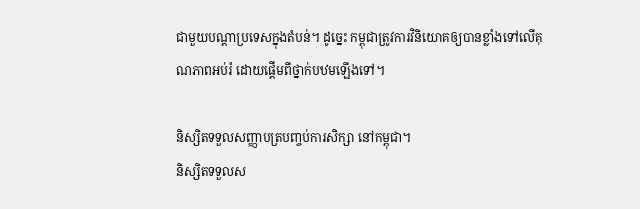ជាមួយបណ្តាប្រទេសក្នុងតំបន់។ ដូច្នេះ កម្ពុជាត្រូវការវិនិយោគឲ្យបានខ្លាំងទៅលើគុណភាពអប់រំ ដោយផ្តើមពីថ្នាក់បឋមឡើងទៅ។

និស្សិតទទួលសញ្ញាបត្របញ្ចប់ការសិក្សា នៅកម្ពុជា។
និស្សិតទទួលស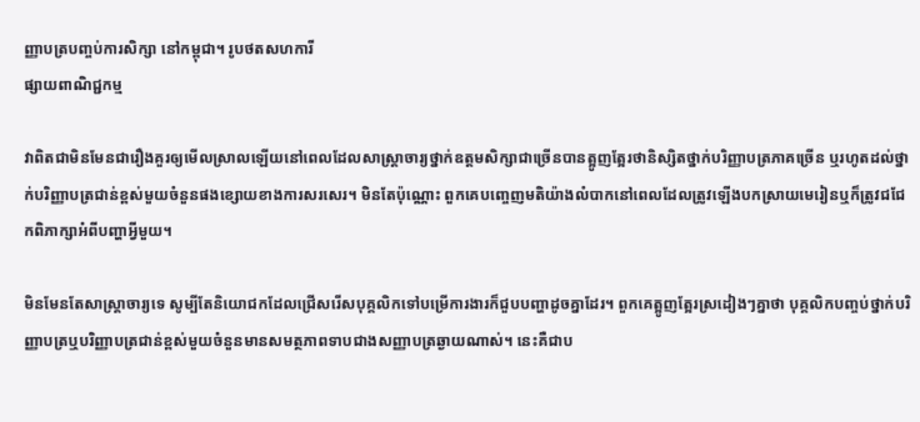ញ្ញាបត្របញ្ចប់ការសិក្សា នៅកម្ពុជា។ រូបថតសហការី
ផ្សាយពាណិជ្ជកម្ម

វាពិតជាមិនមែនជារឿងគួរឲ្យមើលស្រាលឡើយនៅពេលដែលសាស្ត្រាចារ្យថ្នាក់ឧត្តមសិក្សាជាច្រើនបានត្អូញត្អែរថានិស្សិតថ្នាក់បរិញ្ញាបត្រភាគច្រើន ឬរហូតដល់ថ្នាក់បរិញ្ញាបត្រជាន់ខ្ពស់មួយចំនួនផងខ្សោយខាងការសរសេរ។ មិនតែប៉ុណ្ណោះ ពួកគេបញ្ចេញមតិយ៉ាងលំបាកនៅពេលដែលត្រូវឡើងបកស្រាយមេរៀនឬក៏ត្រូវជជែកពិភាក្សាអំពីបញ្ហាអ្វីមួយ។

មិនមែនតែសាស្ត្រាចារ្យទេ សូម្បីតែនិយោជកដែលជ្រើសរើសបុគ្គលិកទៅបម្រើការងារក៏ជួបបញ្ហាដូចគ្នាដែរ។ ពួកគេត្អូញត្អែរស្រដៀងៗគ្នាថា បុគ្គលិកបញ្ចប់ថ្នាក់បរិញ្ញាបត្រឬបរិញ្ញាបត្រជាន់ខ្ពស់មួយចំនួនមានសមត្ថភាពទាបជាងសញ្ញាបត្រឆ្ងាយណាស់។ នេះគឺជាប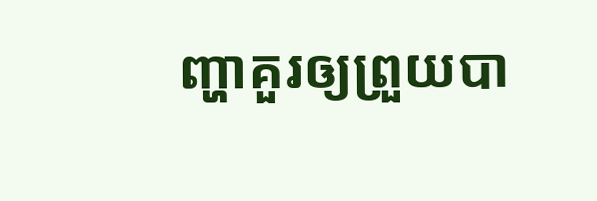ញ្ហាគួរឲ្យព្រួយបា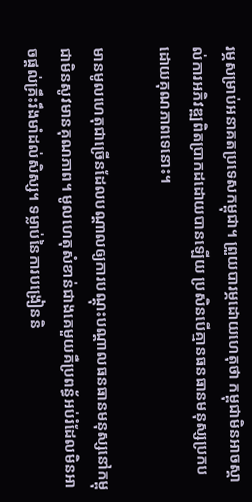រម្ភសម្រាប់អនាគតប្រទេសកម្ពុជា។ ព្រួយបារម្ភដោយហេតុថា កម្ពុជាមិនអាចស្គាល់ការអភិវឌ្ឍពិតប្រាកដដោយបានឡើយ ប្រសិនបើគ្មានធនធានមនុស្សប្រកបដោយគុណភាពទេនោះ។

មានមូលហេតុជាច្រើនដែលបណ្តាលឲ្យការបណ្តុះបណ្តាលធនធានមនុស្សនៅកម្ពុជាមិនសូវមានគុណភាព។ មូលហេតុសំខាន់ជាងគេមួយគឺប្រពន្ធ័អប់រំដែលមិនអាចផ្តល់គ្រឹះរឹងមាំដល់សិស្ស។ ទម្លាប់នៃការបង្រៀននិ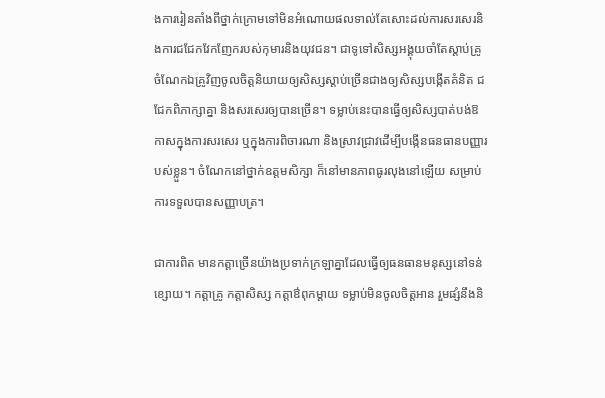ងការរៀនតាំងពីថ្នាក់ក្រោមទៅមិនអំណោយផលទាល់តែសោះដល់ការសរសេរនិងការជជែកវែកញែករបស់កុមារនិងយុវជន។ ជាទូទៅសិស្សអង្គុយចាំតែស្តាប់គ្រូ ចំណែកឯគ្រូវិញចូលចិត្តនិយាយឲ្យសិស្សស្តាប់ច្រើនជាងឲ្យសិស្សបង្កើតគំនិត ជជែកពិភាក្សាគ្នា និងសរសេរឲ្យបានច្រើន។ ទម្លាប់នេះបានធ្វើឲ្យសិស្សបាត់បង់ឱកាសក្នុងការសរសេរ ឬក្នុងការពិចារណា និងស្រាវជ្រាវដើម្បីបង្កើនធនធានបញ្ញារបស់ខ្លួន។ ចំណែកនៅថ្នាក់ឧត្តមសិក្សា ក៏នៅមានភាពធូរលុងនៅឡើយ សម្រាប់ការទទួលបានសញ្ញាបត្រ។

ជាការពិត មានកត្តាច្រើនយ៉ាងប្រទាក់ក្រឡាគ្នាដែលធ្វើឲ្យធនធានមនុស្សនៅទន់ខ្សោយ។ កត្តាគ្រូ កត្តាសិស្ស កត្តាឳពុកម្តាយ ទម្លាប់មិនចូលចិត្តអាន រួមផ្សំនឹងនិ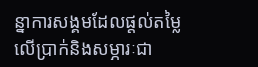ន្នាការសង្គមដែលផ្តល់តម្លៃលើប្រាក់និងសម្ភារៈជា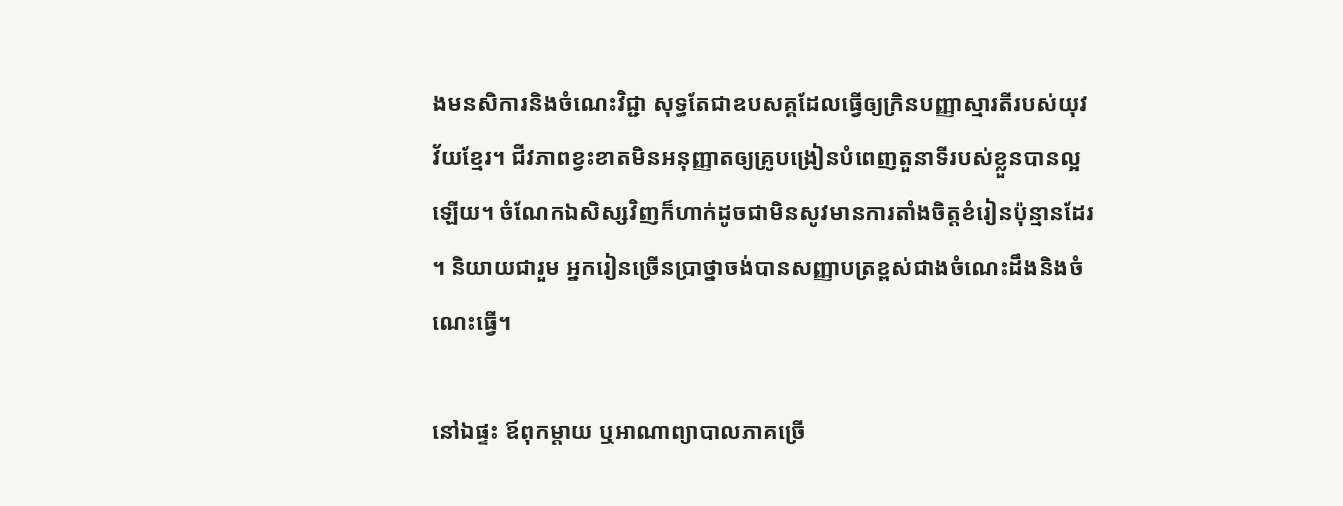ងមនសិការនិងចំណេះវិជ្ជា សុទ្ធតែជាឧបសគ្គដែលធ្វើឲ្យក្រិនបញ្ញាស្មារតីរបស់យុវវ័យខ្មែរ។ ជីវភាពខ្វះខាតមិនអនុញ្ញាតឲ្យគ្រូបង្រៀនបំពេញតួនាទីរបស់ខ្លួនបានល្អឡើយ។ ចំណែកឯសិស្សវិញក៏ហាក់ដូចជាមិនសូវមានការតាំងចិត្តខំរៀនប៉ុន្មានដែរ ។ និយាយជារួម អ្នករៀនច្រើនប្រាថ្នាចង់បានសញ្ញាបត្រខ្ពស់ជាងចំណេះដឹងនិងចំណេះធ្វើ។

នៅឯផ្ទះ ឪពុកម្តាយ ឬអាណាព្យាបាលភាគច្រើ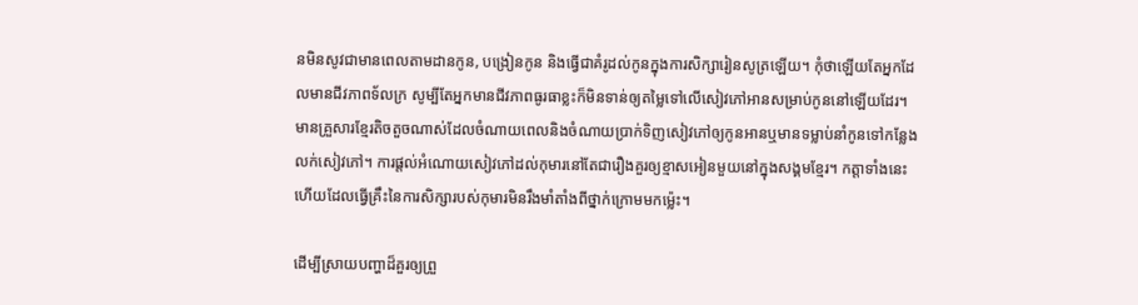នមិនសូវជាមានពេលតាមដានកូន, បង្រៀនកូន និងធ្វើជាគំរូដល់កូនក្នុងការសិក្សារៀនសូត្រឡើយ។ កុំថាឡើយតែអ្នកដែលមានជីវភាពទ័លក្រ សូម្បីតែអ្នកមានជីវភាពធូរធាខ្លះក៏មិនទាន់ឲ្យតម្លៃទៅលើសៀវភៅអានសម្រាប់កូននៅឡើយដែរ។ មានគ្រួសារខ្មែរតិចតួចណាស់ដែលចំណាយពេលនិងចំណាយប្រាក់ទិញសៀវភៅឲ្យកូនអានឬមានទម្លាប់នាំកូនទៅកន្លែងលក់សៀវភៅ។ ការផ្តល់អំណោយសៀវភៅដល់កុមារនៅតែជារឿងគួរឲ្យខ្មាសអៀនមួយនៅក្នុងសង្គមខ្មែរ។ កត្តាទាំងនេះហើយដែលធ្វើគ្រឹះនៃការសិក្សារបស់កុមារមិនរឹងមាំតាំងពីថ្នាក់ក្រោមមកម្ល៉េះ។

ដើម្បីស្រាយបញ្ហាដ៏គួរឲ្យព្រួ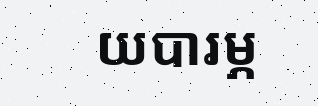យបារម្ភ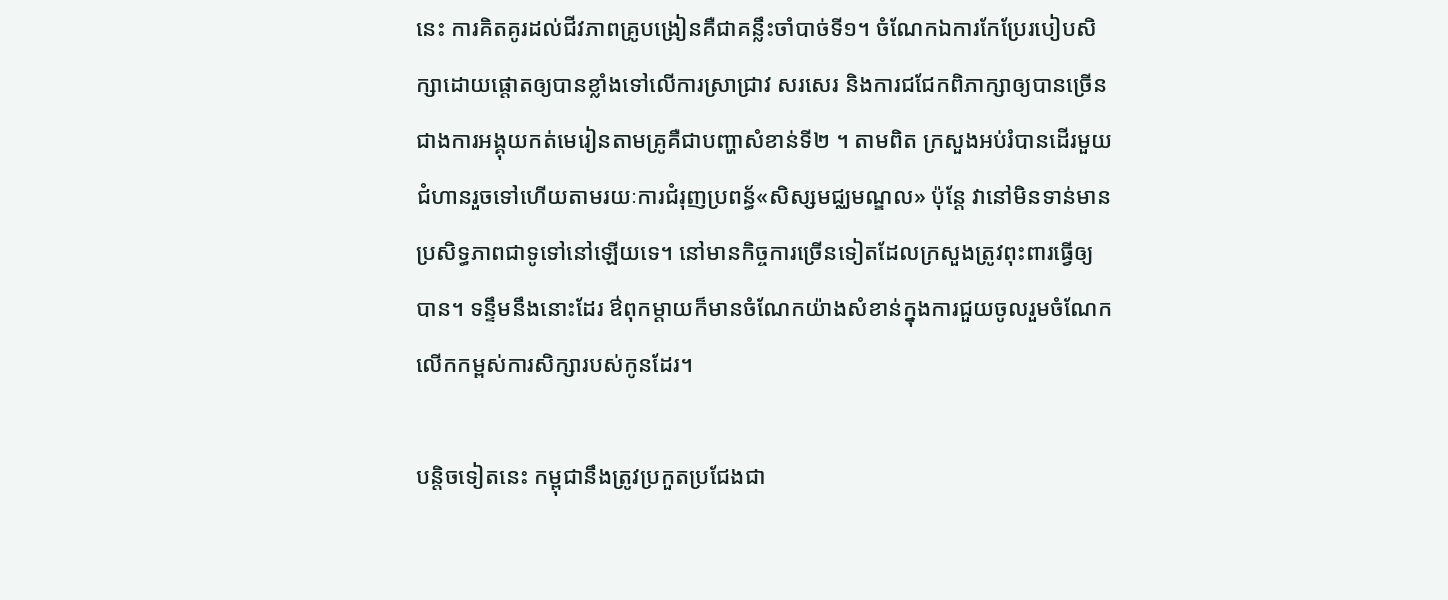នេះ ការគិតគូរដល់ជីវភាពគ្រូបង្រៀនគឺជាគន្លឹះចាំបាច់ទី១។ ចំណែកឯការកែប្រែរបៀបសិក្សាដោយផ្តោតឲ្យបានខ្លាំងទៅលើការស្រាជ្រាវ សរសេរ និងការជជែកពិភាក្សាឲ្យបានច្រើនជាងការអង្គុយកត់មេរៀនតាមគ្រូគឺជាបញ្ហាសំខាន់ទី២ ។ តាមពិត ក្រសួងអប់រំបានដើរមួយជំហានរួចទៅហើយតាមរយៈការជំរុញប្រពន្ធ័«សិស្សមជ្ឈមណ្ឌល» ប៉ុន្តែ វានៅមិនទាន់មានប្រសិទ្ធភាពជាទូទៅនៅឡើយទេ។ នៅមានកិច្ចការច្រើនទៀតដែលក្រសួងត្រូវពុះពារធ្វើឲ្យបាន។ ទន្ទឹមនឹងនោះដែរ ឳពុកម្តាយក៏មានចំណែកយ៉ាងសំខាន់ក្នុងការជួយចូលរួមចំណែកលើកកម្ពស់ការសិក្សារបស់កូនដែរ។

បន្តិចទៀតនេះ កម្ពុជានឹងត្រូវប្រកួតប្រជែងជា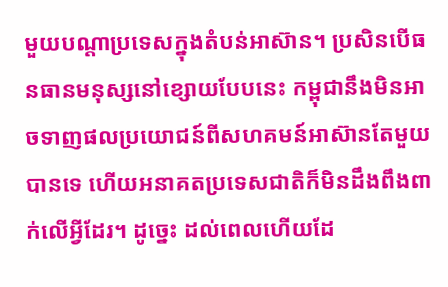មួយបណ្តាប្រទេសក្នុងតំបន់អាស៊ាន។ ប្រសិនបើធនធានមនុស្សនៅខ្សោយបែបនេះ កម្ពុជានឹងមិនអាចទាញផលប្រយោជន៍ពីសហគមន៍អាស៊ានតែមួយបានទេ ហើយអនាគតប្រទេសជាតិក៏មិនដឹងពឹងពាក់លើអ្វីដែរ។ ដូច្នេះ ដល់ពេលហើយដែ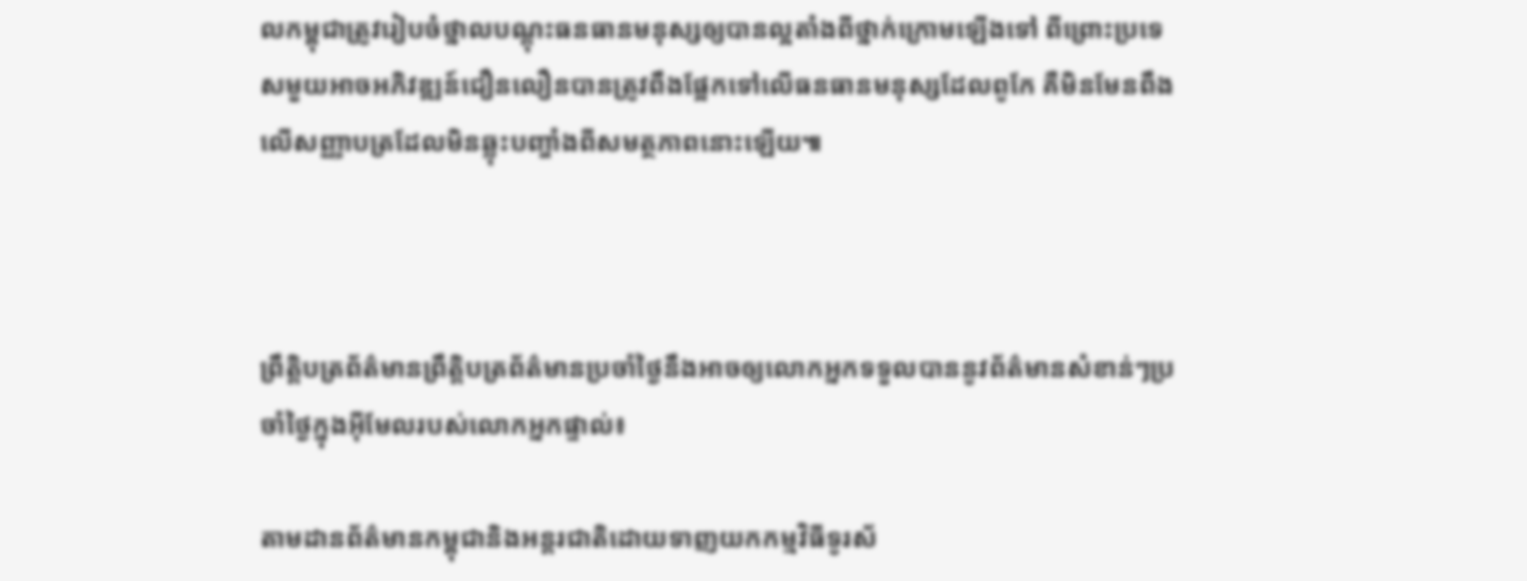លកម្ពុជាត្រូវរៀបចំថ្នាលបណ្តុះធនធានមនុស្សឲ្យបានល្អតាំងពីថ្នាក់ក្រោមឡើងទៅ ពីព្រោះប្រទេសមួយអាចអភិវឌ្ឍន៍ជឿនលឿនបានត្រូវពឹងផ្អែកទៅលើធនធានមនុស្សដែលពូកែ គឺមិនមែនពឹងលើសញ្ញាបត្រដែលមិនឆ្លុះបញ្ចាំងពីសមត្ថភាពនោះឡើយ៕



ព្រឹត្តិបត្រព័ត៌មានព្រឹត្តិបត្រព័ត៌មានប្រចាំថ្ងៃនឹងអាចឲ្យលោកអ្នកទទួលបាននូវព័ត៌មានសំខាន់ៗប្រចាំថ្ងៃក្នុងអ៊ីមែលរបស់លោកអ្នកផ្ទាល់៖

តាមដានព័ត៌មានកម្ពុជានិងអន្តរជាតិដោយទាញយកកម្មវិធីទូរស័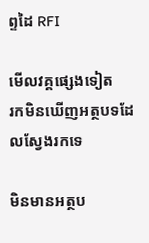ព្ទដៃ RFI

មើលវគ្គផ្សេងទៀត
រកមិនឃើញអត្ថបទដែលស្វែងរកទេ

មិនមានអត្ថប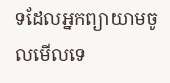ទដែលអ្នកព្យាយាមចូលមើលទេ